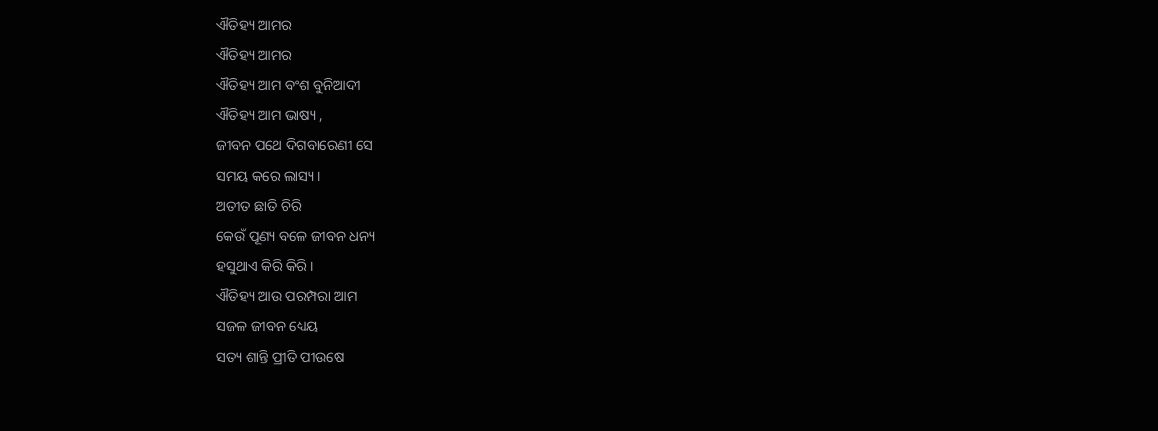ଐତିହ୍ୟ ଆମର
ଐତିହ୍ୟ ଆମର
ଐତିହ୍ୟ ଆମ ବଂଶ ବୁନିଆଦୀ
ଐତିହ୍ୟ ଆମ ଭାଷ୍ୟ ,
ଜୀବନ ପଥେ ଦିଗବାରେଣୀ ସେ
ସମୟ କରେ ଲାସ୍ୟ ।
ଅତୀତ ଛାତି ଚିରି
କେଉଁ ପୂଣ୍ୟ ବଳେ ଜୀବନ ଧନ୍ୟ
ହସୁଥାଏ କିରି କିରି ।
ଐତିହ୍ୟ ଆଉ ପରମ୍ପରା ଆମ
ସଜଳ ଜୀବନ ଧ୍ୟେୟ
ସତ୍ୟ ଶାନ୍ତି ପ୍ରୀତି ପୀଉଷେ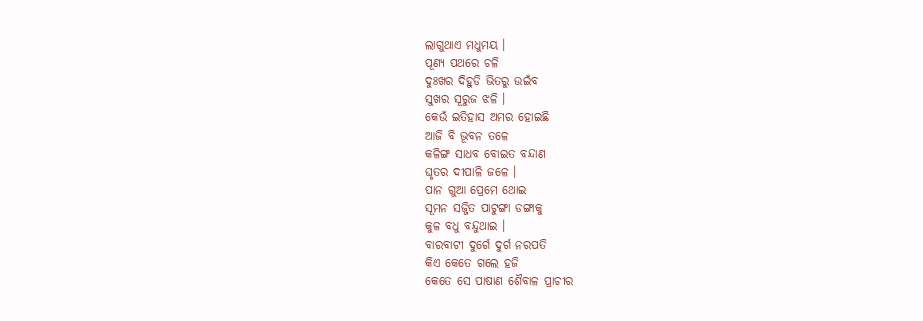ଲାଗୁଥାଏ ମଧୁମୟ ।
ପୂଣ୍ୟ ପଥରେ ଚଳି
ଦୁଃଖର ଦିହୁଡି ଭିତରୁ ଉଇଁବ
ସୁଖର ସୂରୁଜ ଝଳି ।
କେଉଁ ଇତିହାସ ଅମର ହୋଇଛି
ଆଜି ବି ଭୂବନ ତଳେ
କଳିଙ୍ଗ ସାଧବ ବୋଇତ ବନ୍ଦାଣ
ଘୃତର ଦୀପାଳି ଜଳେ ।
ପାନ ଗୁଆ ପ୍ରେମେ ଥୋଇ
ସୂମନ ସଜ୍ଜିତ ପାଟୁଙ୍ଗା ଡଙ୍ଗାକୁ
କୁଳ ବଧୁ ବନ୍ଦୁଥାଇ ।
ବାରବାଟୀ ଦୁର୍ଗେ ଦୁର୍ଗ ନରପତି
କିଏ କେତେ ଗଲେ ହଜି
କେତେ ସେ ପାଷାଣ ଶୈବାଳ ପ୍ରାଚୀର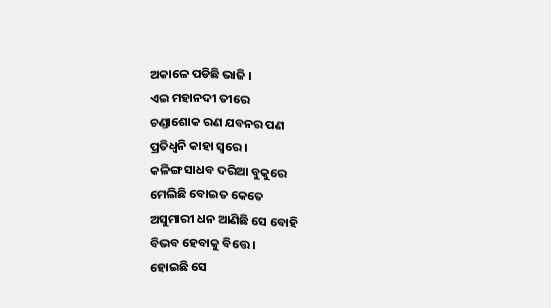ଅକାଳେ ପଡିଛି ଭାଜି ।
ଏଇ ମହାନଦୀ ତୀରେ
ଚଣ୍ଡାଶୋକ ରଣ ଯବନର ପଣ
ପ୍ରତିଧ୍ବନି କାହା ସ୍ବରେ ।
କଳିଙ୍ଗ ସାଧବ ଦରିଆ ବୁକୁରେ
ମେଲିଛି ବୋଇତ କେତେ
ଅସୁମାରୀ ଧନ ଆଣିଛି ସେ ବୋହି
ବିଭବ ହେବାକୁ ବିତ୍ତେ ।
ହୋଇଛି ସେ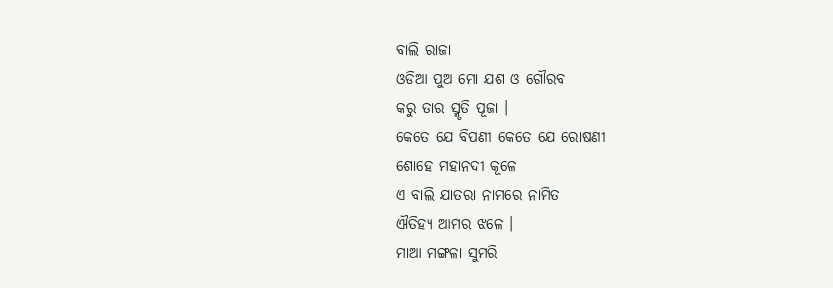ବାଲି ରାଜା
ଓଡିଆ ପୁଅ ମୋ ଯଶ ଓ ଗୌରବ
କରୁ ତାର ସ୍ମୃତି ପୂଜା ।
କେତେ ଯେ ବିପଣୀ କେତେ ଯେ ରୋଷଣୀ
ଶୋହେ ମହାନଦୀ କୂଳେ
ଏ ବାଲି ଯାତରା ନାମରେ ନାମିତ
ଐତିହ୍ୟ ଆମର ଝଳେ ।
ମାଆ ମଙ୍ଗଳା ସୁମରି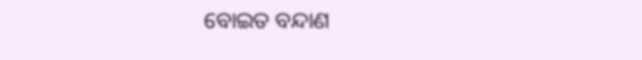ବୋଇତ ବନ୍ଦାଣ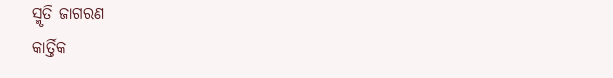ସ୍ମୃତି ଜାଗରଣ
କାର୍ତ୍ତିକ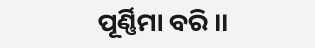ପୂର୍ଣ୍ଣିମା ବରି ।।